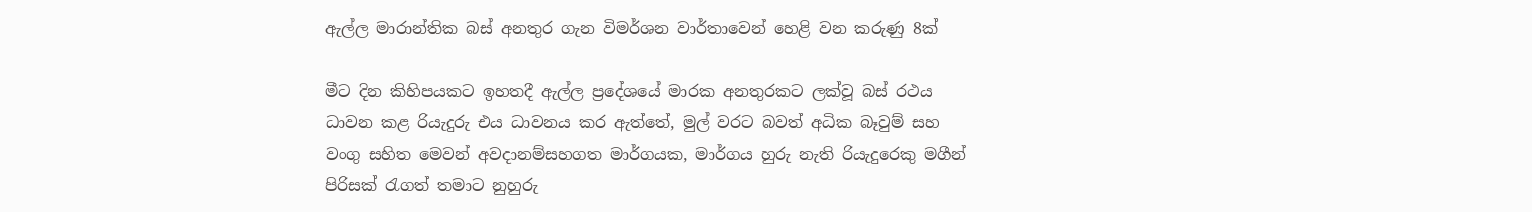ඇල්ල මාරාන්තික බස් අනතුර ගැන විමර්ශන වාර්තාවෙන් හෙළි වන කරුණු 8ක්

මීට දින කිහිපයකට ඉහතදී ඇල්ල ප්‍රදේශයේ මාරක අනතුරකට ලක්වූ බස් රථය ධාවන කළ රියැදුරු එය ධාවනය කර ඇත්තේ, මුල් වරට බවත් අධික බෑවුම් සහ වංගු සහිත මෙවන් අවදානම්සහගත මාර්ගයක, මාර්ගය හුරු නැති රියැදුරෙකු මගීන් පිරිසක් රැගත් තමාට නුහුරු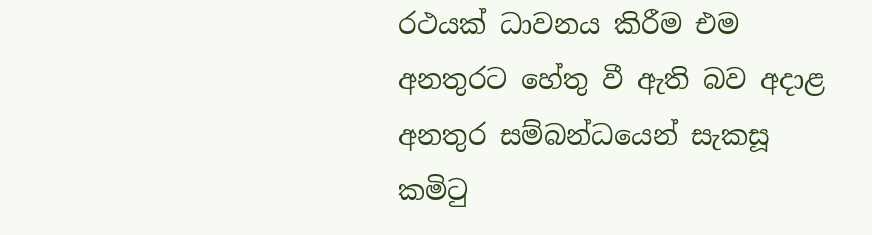රථයක් ධාවනය කිරීම එම අනතුරට හේතු වී ඇති බව අදාළ අනතුර සම්බන්ධයෙන් සැකසූ කමිටු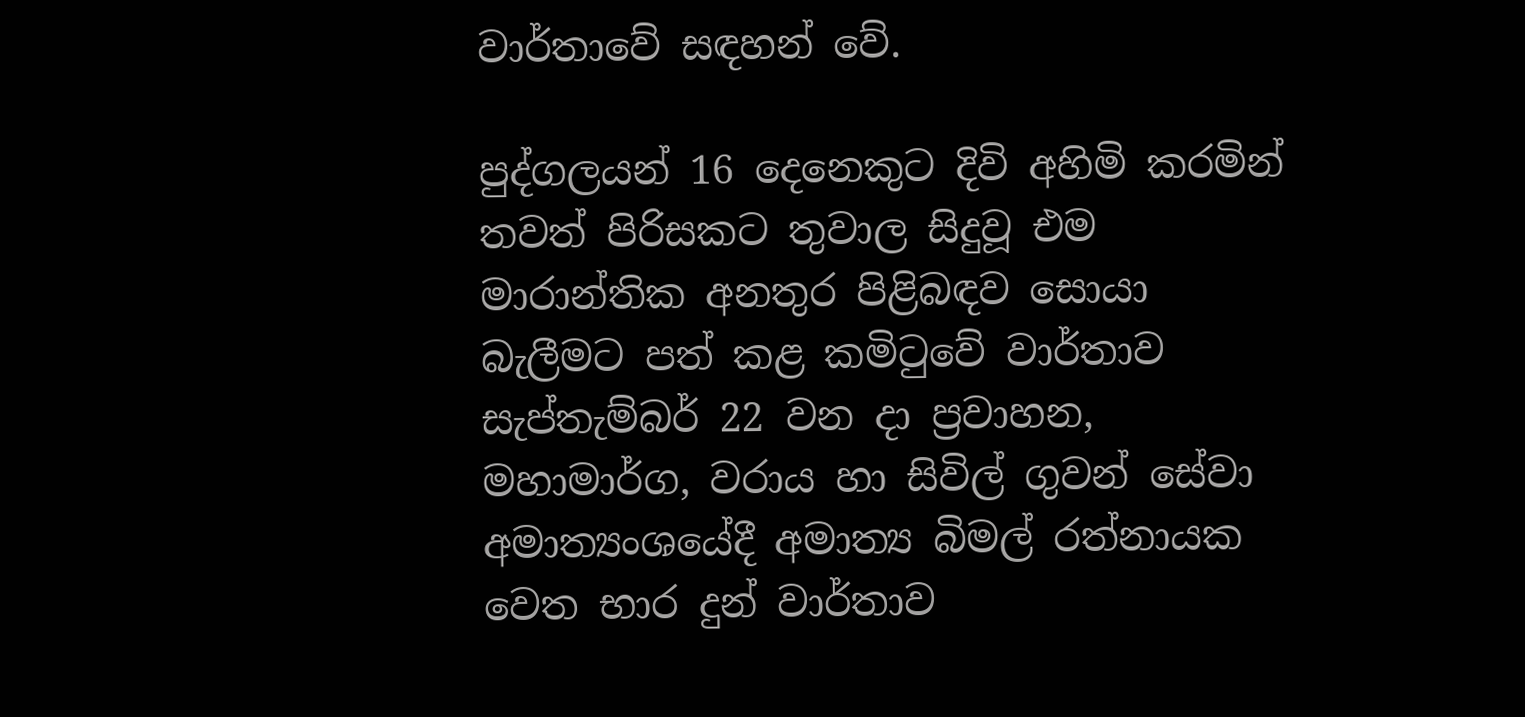වාර්තාවේ සඳහන් වේ.

පුද්ගලයන් 16 දෙනෙකුට දිවි අහිමි කරමින් තවත් පිරිසකට තුවාල සිදුවූ එම මාරාන්තික අනතුර පිළිබඳව සොයා බැලීමට පත් කළ කමිටුවේ වාර්තාව සැප්තැම්බර් 22 වන දා ප්‍රවාහන, මහාමාර්ග, වරාය හා සිවිල් ගුවන් සේවා අමාත්‍යංශයේදී අමාත්‍ය බිමල් රත්නායක වෙත භාර දුන් වාර්තාව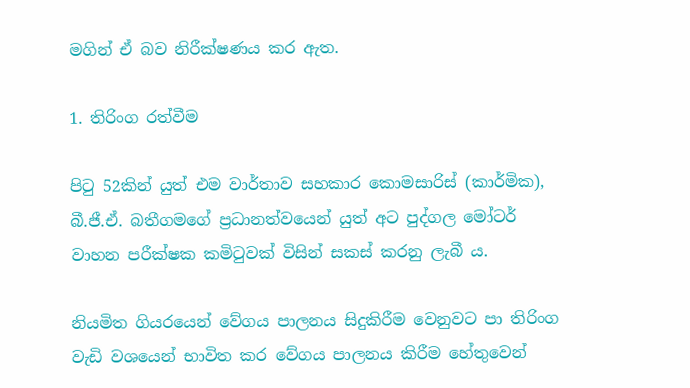මගින් ඒ බව නිරීක්ෂණය කර ඇත.

1. තිරිංග රත්වීම

පිටු 52කින් යුත් එම වාර්තාව සහකාර කොමසාරිස් (කාර්මික), බී.ජී.ඒ. බතීගමගේ ප්‍රධානත්වයෙන් යුත් අට පුද්ගල මෝටර් වාහන පරීක්ෂක කමිටුවක් විසින් සකස් කරනු ලැබී ය.

නියමිත ගියරයෙන් වේගය පාලනය සිදුකිරීම වෙනුවට පා තිරිංග වැඩි වශයෙන් භාවිත කර වේගය පාලනය කිරීම හේතුවෙන්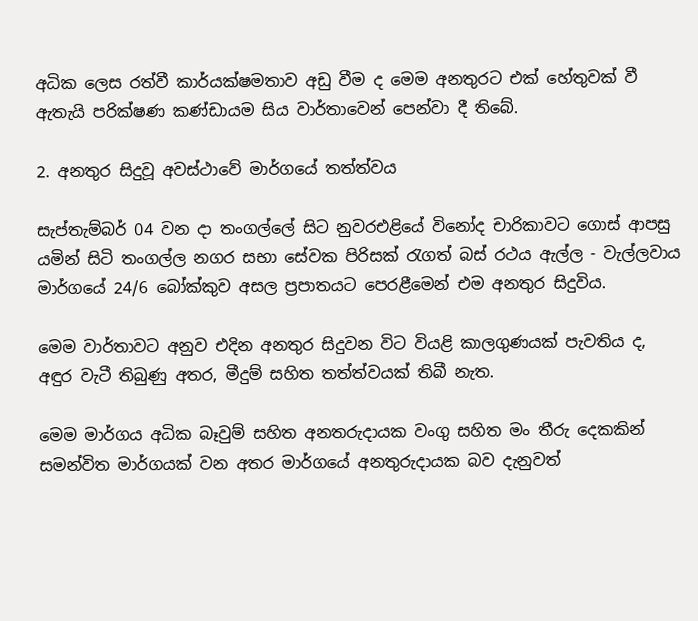අධික ලෙස රත්වී කාර්යක්ෂමතාව අඩු වීම ද මෙම අනතුරට එක් හේතුවක් වී ඇතැයි පරික්ෂණ කණ්ඩායම සිය වාර්තාවෙන් පෙන්වා දී තිබේ.

2. අනතුර සිදුවූ අවස්ථාවේ මාර්ගයේ තත්ත්වය

සැප්තැම්බර් 04 වන දා තංගල්ලේ සිට නුවරඑළියේ විනෝද චාරිකාවට ගොස් ආපසු යමින් සිටි තංගල්ල නගර සභා සේවක පිරිසක් රැගත් බස් රථය ඇල්ල - වැල්ලවාය මාර්ගයේ 24/6 බෝක්කුව අසල ප්‍රපාතයට පෙරළීමෙන් එම අනතුර සිදුවිය.

මෙම වාර්තාවට අනුව එදින අනතුර සිදුවන විට වියළි කාලගුණයක් පැවතිය ද, අඳුර වැටී තිබුණු අතර, මීදුම් සහිත තත්ත්වයක් තිබී නැත.

මෙම මාර්ගය අධික බෑවුම් සහිත අනතරුදායක වංගු සහිත මං තීරු දෙකකින් සමන්විත මාර්ගයක් වන අතර මාර්ගයේ අනතුරුදායක බව දැනුවත්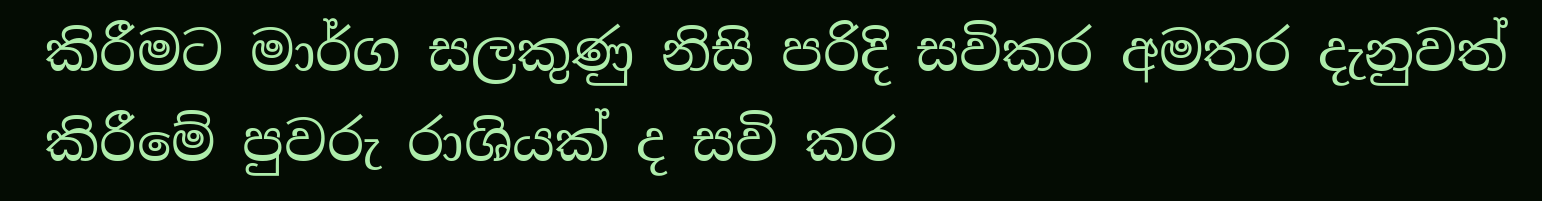කිරීමට මාර්ග සලකුණු නිසි පරිදි සවිකර අමතර දැනුවත් කිරීමේ පුවරු රාශියක් ද සවි කර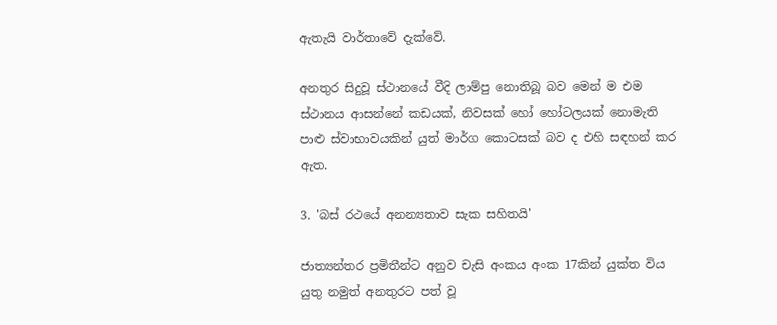ඇතැයි වාර්තාවේ දැක්වේ.

අනතුර සිදුවූ ස්ථානයේ වීදි ලාම්පු නොතිබූ බව මෙන් ම එම ස්ථානය ආසන්නේ කඩයක්, නිවසක් හෝ හෝටලයක් නොමැති පාළු ස්වාභාවයකින් යුත් මාර්ග කොටසක් බව ද එහි සඳහන් කර ඇත.

3. 'බස් රථයේ අනන්‍යතාව සැක සහිතයි'

ජාත්‍යන්තර ප්‍රමිතීන්ට අනුව චැසි අංකය අංක 17කින් යුක්ත විය යුතු නමුත් අනතුරට පත් වූ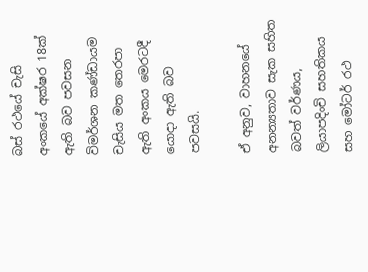බස් රථයේ චැසි අංකයේ අක්ෂර 18ක් ඇති බව පවසන විමර්ශන කණ්ඩායම චැසිය මත තෙරපා ඇති අංකය මෙරටදී යොදා ඇති බව පවසයි.

ඒ අනුව, වාහනයේ අනන්‍යතාව සැක සහිත බවත් වර්ණය, ලියාපදිංචි සහතිකය සහ මෝටර් රථ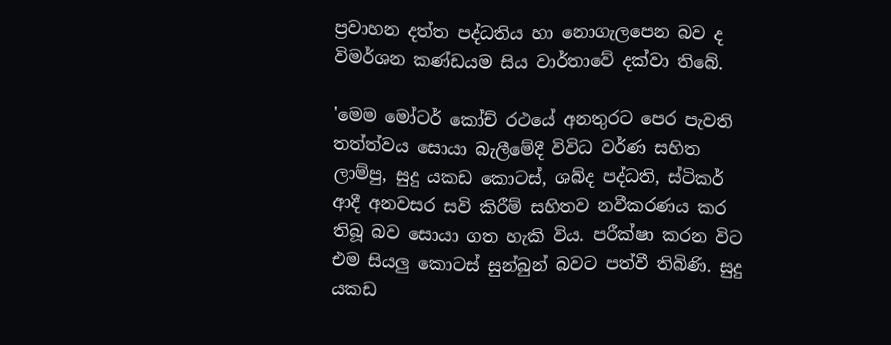ප්‍රවාහන දත්ත පද්ධතිය හා නොගැලපෙන බව ද විමර්ශන කණ්ඩයම සිය වාර්තාවේ දක්වා තිබේ.

'මෙම මෝටර් කෝච් රථයේ අනතුරට පෙර පැවති තත්ත්වය සොයා බැලීමේදී විවිධ වර්ණ සහිත ලාම්පු, සුදු යකඩ කොටස්, ශබ්ද පද්ධති, ස්ටිකර් ආදී අනවසර සවි කිරීම් සහිතව නවීකරණය කර තිබූ බව සොයා ගත හැකි විය. පරීක්ෂා කරන විට එම සියලු කොටස් සුන්බුන් බවට පත්වී තිබිණි. සුදු යකඩ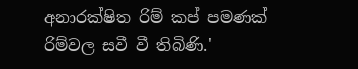අනාරක්ෂිත රිම් කප් පමණක් රිම්වල සවී වී තිබිණි.'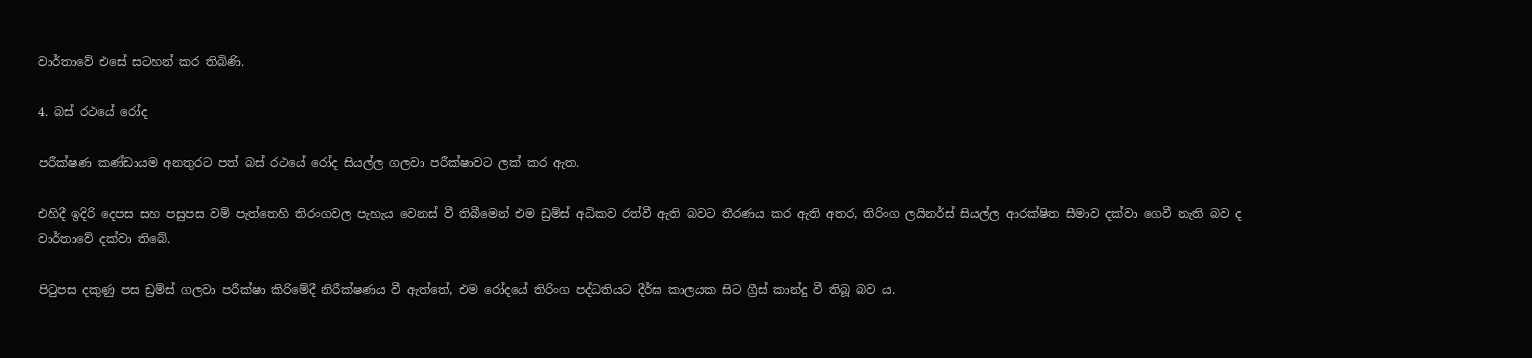වාර්තාවේ එසේ සටහන් කර තිබිණි.

4. බස් රථයේ රෝද

පරීක්ෂණ කණ්ඩායම අනතුරට පත් බස් රථයේ රෝද සියල්ල ගලවා පරීක්ෂාවට ලක් කර ඇත.

එහිදී ඉදිරි දෙපස සහ පසුපස වම් පැත්තෙහි තිරංගවල පැහැය වෙනස් වී තිබීමෙන් එම ඩ්‍රම්ස් අධිකව රත්වී ඇති බවට තීරණය කර ඇති අතර, තිරිංග ලයිනර්ස් සියල්ල ආරක්ෂිත සීමාව දක්වා ගෙවී නැති බව ද වාර්තාවේ දක්වා තිබේ.

පිටුපස දකුණු පස ඩ්‍රම්ස් ගලවා පරීක්ෂා කිරිමේදී නිරීක්ෂණය වී ඇත්තේ, එම රෝදයේ තිරිංග පද්ධතියට දීර්ඝ කාලයක සිට ග්‍රීස් කාන්දු වී තිබූ බව ය.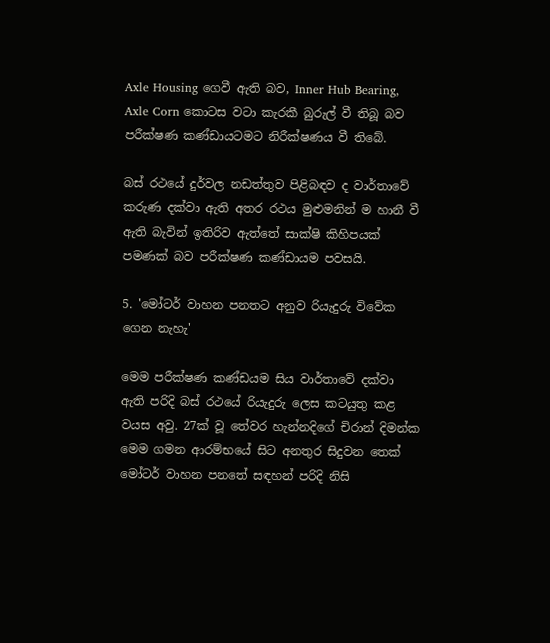Axle Housing ගෙවී ඇති බව, Inner Hub Bearing, Axle Corn කොටස වටා කැරකී බුරුල් වී තිබූ බව පරීක්ෂණ කණ්ඩායටමට නිරීක්ෂණය වී තිබේ.

බස් රථයේ දුර්වල නඩත්තුව පිළිබඳව ද වාර්තාවේ කරුණ දක්වා ඇති අතර රථය මුළුමනින් ම හානී වී ඇති බැවින් ඉතිරිව ඇත්තේ සාක්ෂි කිහිපයක් පමණක් බව පරීක්ෂණ කණ්ඩායම පවසයි.

5. 'මෝටර් වාහන පනතට අනුව රියැදුරු විවේක ගෙන නැහැ'

මෙම පරීක්ෂණ කණ්ඩයම සිය වාර්තාවේ දක්වා ඇති පරිදි බස් රථයේ රියැදුරු ලෙස කටයුතු කළ වයස අවු. 27ක් වූ තේවර හැන්නදිගේ චිරාන් දිමන්ක මෙම ගමන ආරම්භයේ සිට අනතුර සිදුවන තෙක් මෝටර් වාහන පනතේ සඳහන් පරිදි නිසි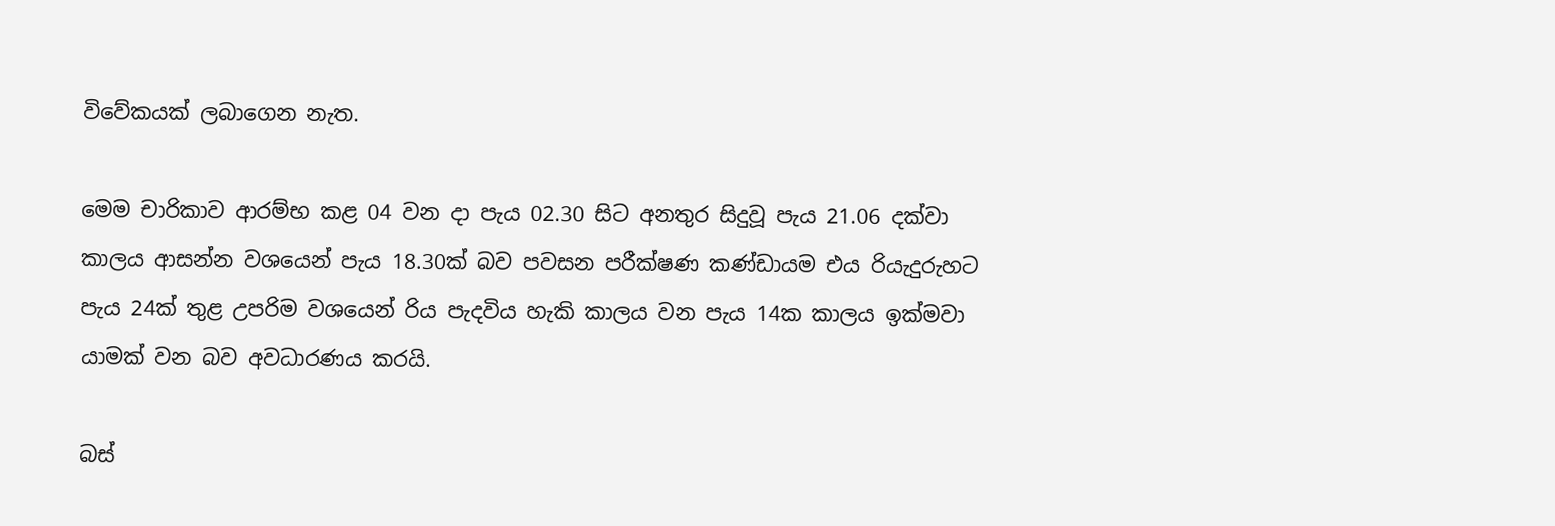විවේකයක් ලබාගෙන නැත.

මෙම චාරිකාව ආරම්භ කළ 04 වන දා පැය 02.30 සිට අනතුර සිදුවූ පැය 21.06 දක්වා කාලය ආසන්න වශයෙන් පැය 18.30ක් බව පවසන පරීක්ෂණ කණ්ඩායම එය රියැදුරුහට පැය 24ක් තුළ උපරිම වශයෙන් රිය පැදවිය හැකි කාලය වන පැය 14ක කාලය ඉක්මවා යාමක් වන බව අවධාරණය කරයි.

බස්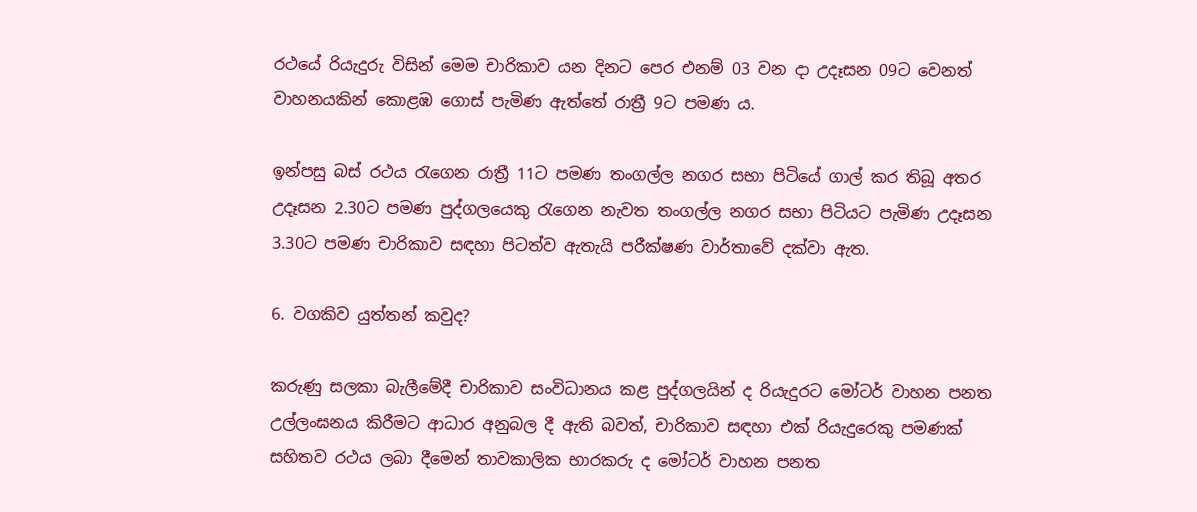රථයේ රියැදුරු විසින් මෙම චාරිකාව යන දිනට පෙර එනම් 03 වන දා උදෑසන 09ට වෙනත් වාහනයකින් කොළඹ ගොස් පැමිණ ඇත්තේ රාත්‍රී 9ට පමණ ය.

ඉන්පසු බස් රථය රැගෙන රාත්‍රී 11ට පමණ තංගල්ල නගර සභා පිටියේ ගාල් කර තිබූ අතර උදෑසන 2.30ට පමණ පුද්ගලයෙකු රැගෙන නැවත තංගල්ල නගර සභා පිටියට පැමිණ උදෑසන 3.30ට පමණ චාරිකාව සඳහා පිටත්ව ඇතැයි පරීක්ෂණ වාර්තාවේ දක්වා ඇත.

6. වගකිව යුත්තන් කවුද?

කරුණු සලකා බැලීමේදී චාරිකාව සංවිධානය කළ පුද්ගලයින් ද රියැදුරට මෝටර් වාහන පනත උල්ලංඝනය කිරීමට ආධාර අනුබල දී ඇති බවත්, චාරිකාව සඳහා එක් රියැදුරෙකු පමණක් සහිතව රථය ලබා දීමෙන් තාවකාලික භාරකරු ද මෝටර් වාහන පනත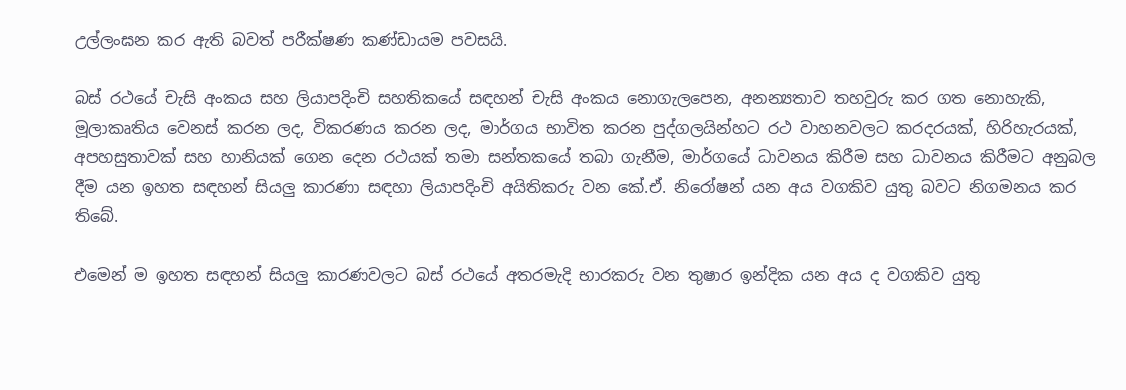උල්ලංඝන කර ඇති බවත් පරීක්ෂණ කණ්ඩායම පවසයි.

බස් රථයේ චැසි අංකය සහ ලියාපදිංචි සහතිකයේ සඳහන් චැසි අංකය නොගැලපෙන, අනන්‍යතාව තහවුරු කර ගත නොහැකි, මූලාකෘතිය වෙනස් කරන ලද, විකරණය කරන ලද, මාර්ගය භාවිත කරන පුද්ගලයින්හට රථ වාහනවලට කරදරයක්, හිරිහැරයක්, අපහසුතාවක් සහ හානියක් ගෙන දෙන රථයක් තමා සන්තකයේ තබා ගැනීම, මාර්ගයේ ධාවනය කිරීම සහ ධාවනය කිරීමට අනුබල දීම යන ඉහත සඳහන් සියලු කාරණා සඳහා ලියාපදිංචි අයිතිකරු වන කේ.ඒ. නිරෝෂන් යන අය වගකිව යුතු බවට නිගමනය කර තිබේ.

එමෙන් ම ඉහත සඳහන් සියලු කාරණවලට බස් රථයේ අතරමැදි භාරකරු වන තුෂාර ඉන්දික යන අය ද වගකිව යුතු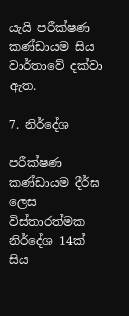යැයි පරීක්ෂණ කණ්ඩායම සිය වාර්තාවේ දක්වා ඇත.

7. නිර්දේශ

පරීක්ෂණ කණ්ඩායම දීර්ඝ ලෙස විස්තාරත්මක නිර්දේශ 14ක් සිය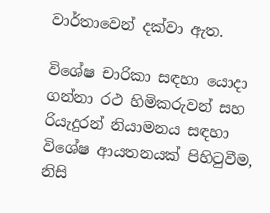වාර්තාවෙන් දක්වා ඇත.

විශේෂ චාරිකා සඳහා යොදා ගන්නා රථ හිමිකරුවන් සහ රියැදුරන් නියාමනය සඳහා විශේෂ ආයතනයක් පිහිටුවීම, නිසි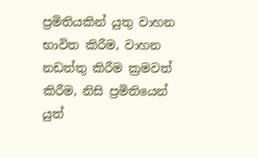ප්‍රමිතියකින් යුතු වාහන භාවිත කිරීම, වාහන නඩත්තු කිරීම ක්‍රමවත් කිරීම, නිසි ප්‍රමිතියෙන් යුත්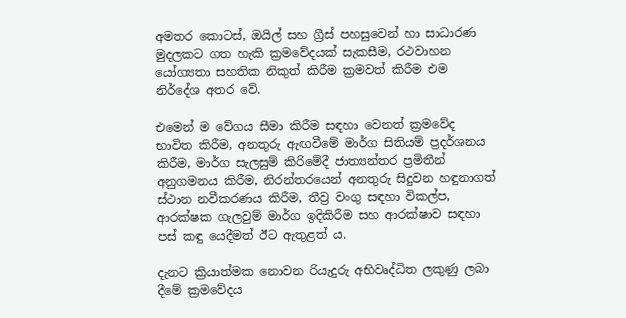අමතර කොටස්, ඔයිල් සහ ග්‍රීස් පහසුවෙන් හා සාධාරණ මුදලකට ගත හැකි ක්‍රමවේදයක් සැකසීම, රථවාහන යෝග්‍යතා සහතික නිකුත් කිරීම ක්‍රමවත් කිරීම එම නිර්දේශ අතර වේ.

එමෙන් ම වේගය සීමා කිරීම සඳහා වෙනත් ක්‍රමවේද භාවිත කිරීම, අනතුරු ඇඟවීමේ මාර්ග සිතියම් ප්‍රදර්ශනය කිරීම, මාර්ග සැලසුම් කිරිමේදී ජාත්‍යන්තර ප්‍රමිතීන් අනුගමනය කිරීම, නිරන්තරයෙන් අනතුරු සිදුවන හඳුනාගත් ස්ථාන නවීකරණය කිරීම, තීව්‍ර වංගු සඳහා විකල්ප, ආරක්ෂක ගැලවුම් මාර්ග ඉදිකිරීම සහ ආරක්ෂාව සඳහා පස් කඳු යෙදීමත් ඊට ඇතුළත් ය.

දැනට ක්‍රියාත්මක නොවන රියැදුරු අභිවෘද්ධිත ලකුණු ලබා දීමේ ක්‍රමවේදය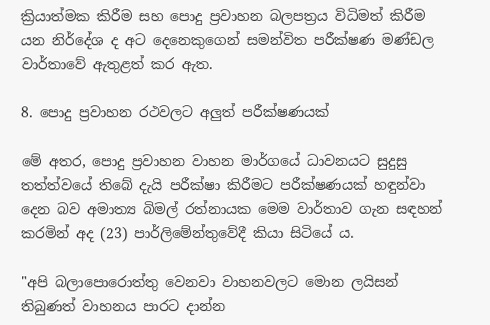ක්‍රියාත්මක කිරීම සහ පොදු ප්‍රවාහන බලපත්‍රය විධිමත් කිරීම යන නිර්දේශ ද අට දෙනෙකුගෙන් සමන්විත පරීක්ෂණ මණ්ඩල වාර්තාවේ ඇතුළත් කර ඇත.

8. පොදු ප්‍රවාහන රථවලට අලුත් පරීක්ෂණයක්

මේ අතර, පොදු ප්‍රවාහන වාහන මාර්ගයේ ධාවනයට සුදුසු තත්ත්වයේ තිබේ දැයි පරීක්ෂා කිරීමට පරීක්ෂණයක් හඳුන්වා දෙන බව අමාත්‍ය බිමල් රත්නායක මෙම වාර්තාව ගැන සඳහන් කරමින් අද (23) පාර්ලිමේන්තුවේදී කියා සිටියේ ය.

"අපි බලාපොරොත්තු වෙනවා වාහනවලට මොන ලයිසන් තිබුණත් වාහනය පාරට දාන්න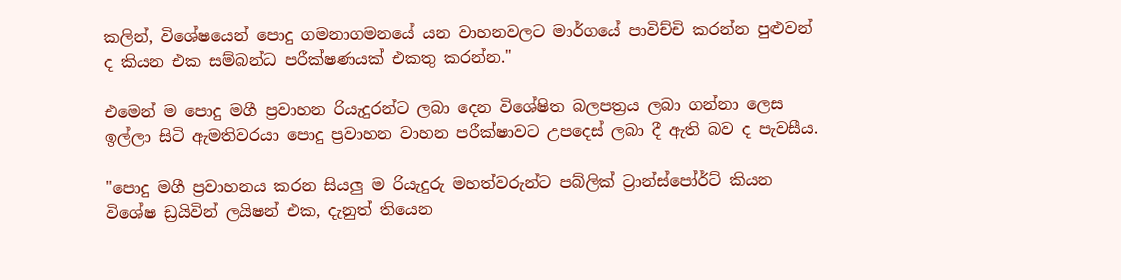කලින්, විශේෂයෙන් පොදු ගමනාගමනයේ යන වාහනවලට මාර්ගයේ පාවිච්චි කරන්න පුළුවන් ද කියන එක සම්බන්ධ පරීක්ෂණයක් එකතු කරන්න."

එමෙන් ම පොදු මගී ප්‍රවාහන රියැදුරන්ට ලබා දෙන විශේෂිත බලපත්‍රය ලබා ගන්නා ලෙස ඉල්ලා සිටි ඇමතිවරයා පොදු ප්‍රවාහන වාහන පරීක්ෂාවට උපදෙස් ලබා දී ඇති බව ද පැවසීය.

"පොදු මගී ප්‍රවාහනය කරන සියලු ම රියැදුරු මහත්වරුන්ට පබ්ලික් ට්‍රාන්ස්පෝර්ට් කියන විශේෂ ඩ්‍රයිවින් ලයිෂන් එක, දැනුත් තියෙන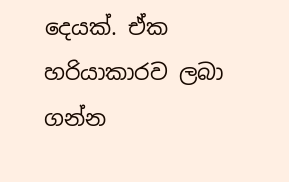දෙයක්. ඒක හරියාකාරව ලබා ගන්න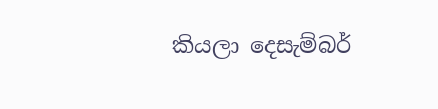කියලා දෙසැම්බර්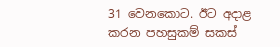31 වෙනකොට. ඊට අදාළ කරන පහසුකම් සකස්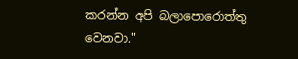කරන්න අපි බලාපොරොත්තු වෙනවා."